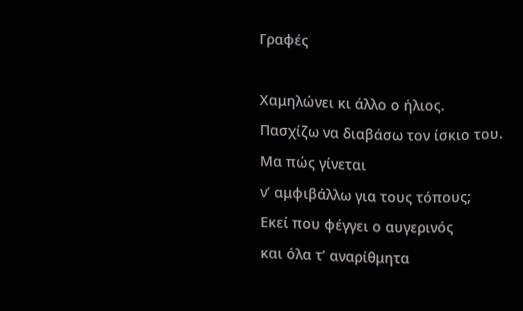Γραφές

Χαμηλώνει κι άλλο ο ήλιος.
Πασχίζω να διαβάσω τον ίσκιο του.
Μα πώς γίνεται
ν’ αμφιβάλλω για τους τόπους;
Εκεί που φέγγει ο αυγερινός
και όλα τ’ αναρίθμητα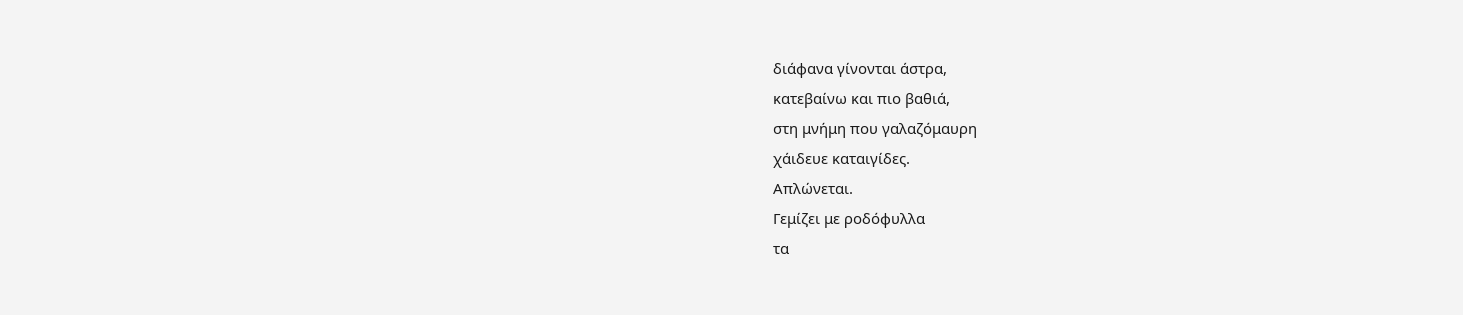διάφανα γίνονται άστρα,
κατεβαίνω και πιο βαθιά,
στη μνήμη που γαλαζόμαυρη
χάιδευε καταιγίδες.
Απλώνεται.
Γεμίζει με ροδόφυλλα
τα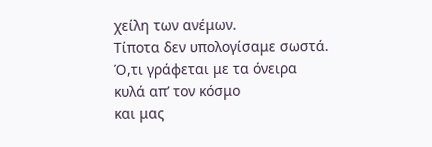χείλη των ανέμων.
Τίποτα δεν υπολογίσαμε σωστά.
Ό,τι γράφεται με τα όνειρα
κυλά απ’ τον κόσμο
και μας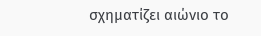σχηματίζει αιώνιο το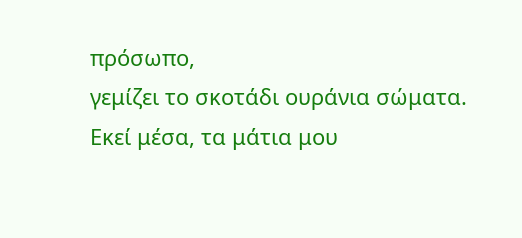πρόσωπο,
γεμίζει το σκοτάδι ουράνια σώματα.
Εκεί μέσα, τα μάτια μου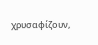χρυσαφίζουν,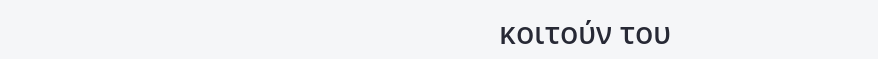κοιτούν του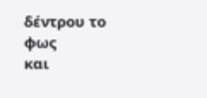δέντρου το φως
και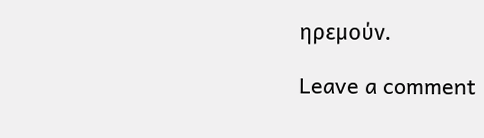ηρεμούν.

Leave a comment